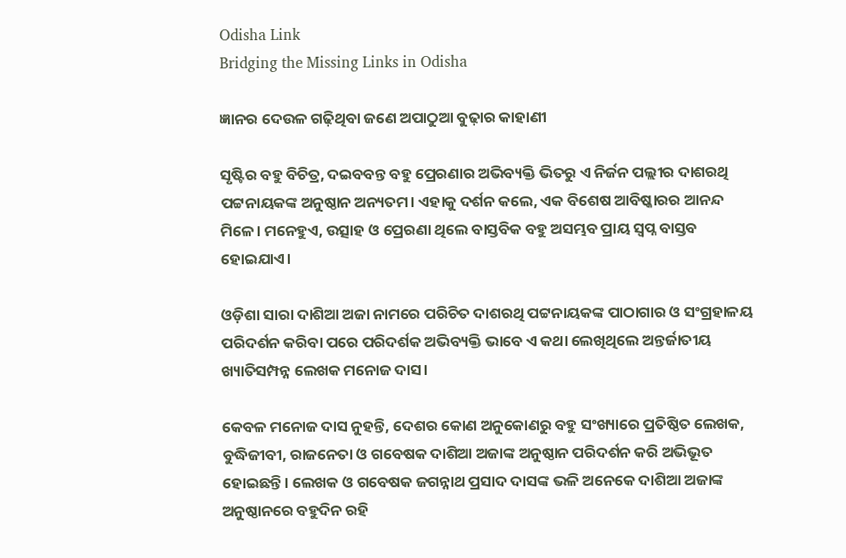Odisha Link
Bridging the Missing Links in Odisha

ଜ୍ଞାନର ଦେଉଳ ଗଢ଼ିଥିବା ଜଣେ ଅପାଠୁଆ ବୁଢ଼ାର କାହାଣୀ

ସୃଷ୍ଟିର ବହୁ ବିଚିତ୍ର, ଦଇବବନ୍ତ ବହୁ ପ୍ରେରଣାର ଅଭିବ୍ୟକ୍ତି ଭିତରୁ ଏ ନିର୍ଜନ ପଲ୍ଲୀର ଦାଶରଥି ପଟ୍ଟନାୟକଙ୍କ ଅନୁଷ୍ଠାନ ଅନ୍ୟତମ। ଏହାକୁ ଦର୍ଶନ କଲେ, ଏକ ବିଶେଷ ଆବିଷ୍କାରର ଆନନ୍ଦ ମିଳେ। ମନେହୁଏ, ଉତ୍ସାହ ଓ ପ୍ରେରଣା ଥିଲେ ବାସ୍ତବିକ ବହୁ ଅସମ୍ଭବ ପ୍ରାୟ ସ୍ଵପ୍ନ ବାସ୍ତବ ହୋଇଯାଏ।

ଓଡ଼ିଶା ସାରା ଦାଶିଆ ଅଜା ନାମରେ ପରିଚିତ ଦାଶରଥି ପଟ୍ଟନାୟକଙ୍କ ପାଠାଗାର ଓ ସଂଗ୍ରହାଳୟ ପରିଦର୍ଶନ କରିବା ପରେ ପରିଦର୍ଶକ ଅଭିବ୍ୟକ୍ତି ଭାବେ ଏ କଥା ଲେଖିଥିଲେ ଅନ୍ତର୍ଜାତୀୟ ଖ୍ୟାତିସମ୍ପନ୍ନ ଲେଖକ ମନୋଜ ଦାସ।

କେବଳ ମନୋଜ ଦାସ ନୁହନ୍ତି, ଦେଶର କୋଣ ଅନୁକୋଣରୁ ବହୁ ସଂଖ୍ୟାରେ ପ୍ରତିଷ୍ଠିତ ଲେଖକ, ବୁଦ୍ଧିଜୀବୀ, ରାଜନେତା ଓ ଗବେଷକ ଦାଶିଆ ଅଜାଙ୍କ ଅନୁଷ୍ଠାନ ପରିଦର୍ଶନ କରି ଅଭିଭୂତ ହୋଇଛନ୍ତି। ଲେଖକ ଓ ଗବେଷକ ଜଗନ୍ନାଥ ପ୍ରସାଦ ଦାସଙ୍କ ଭଳି ଅନେକେ ଦାଶିଆ ଅଜାଙ୍କ ଅନୁଷ୍ଠାନରେ ବହୁଦିନ ରହି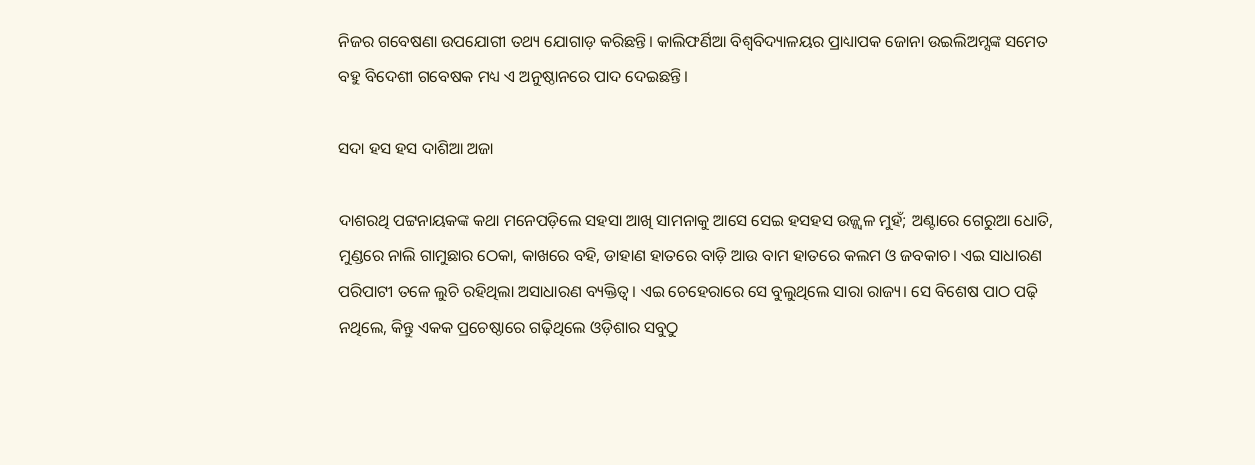ନିଜର ଗବେଷଣା ଉପଯୋଗୀ ତଥ୍ୟ ଯୋଗାଡ଼ କରିଛନ୍ତି। କାଲିଫର୍ଣିଆ ବିଶ୍ୱବିଦ୍ୟାଳୟର ପ୍ରାଧ୍ୟାପକ ଜୋନା ଉଇଲିଅମ୍ସଙ୍କ ସମେତ ବହୁ ବିଦେଶୀ ଗବେଷକ ମଧ୍ୟ ଏ ଅନୁଷ୍ଠାନରେ ପାଦ ଦେଇଛନ୍ତି।

ସଦା ହସ ହସ ଦାଶିଆ ଅଜା

ଦାଶରଥି ପଟ୍ଟନାୟକଙ୍କ କଥା ମନେପଡ଼ିଲେ ସହସା ଆଖି ସାମନାକୁ ଆସେ ସେଇ ହସହସ ଉଜ୍ଜ୍ୱଳ ମୁହଁ; ଅଣ୍ଟାରେ ଗେରୁଆ ଧୋତି, ମୁଣ୍ଡରେ ନାଲି ଗାମୁଛାର ଠେକା, କାଖରେ ବହି, ଡାହାଣ ହାତରେ ବାଡ଼ି ଆଉ ବାମ ହାତରେ କଲମ ଓ ଜବକାଚ। ଏଇ ସାଧାରଣ ପରିପାଟୀ ତଳେ ଲୁଚି ରହିଥିଲା ଅସାଧାରଣ ବ୍ୟକ୍ତିତ୍ୱ। ଏଇ ଚେହେରାରେ ସେ ବୁଲୁଥିଲେ ସାରା ରାଜ୍ୟ। ସେ ବିଶେଷ ପାଠ ପଢ଼ି ନଥିଲେ, କିନ୍ତୁ ଏକକ ପ୍ରଚେଷ୍ଠାରେ ଗଢ଼ିଥିଲେ ଓଡ଼ିଶାର ସବୁଠୁ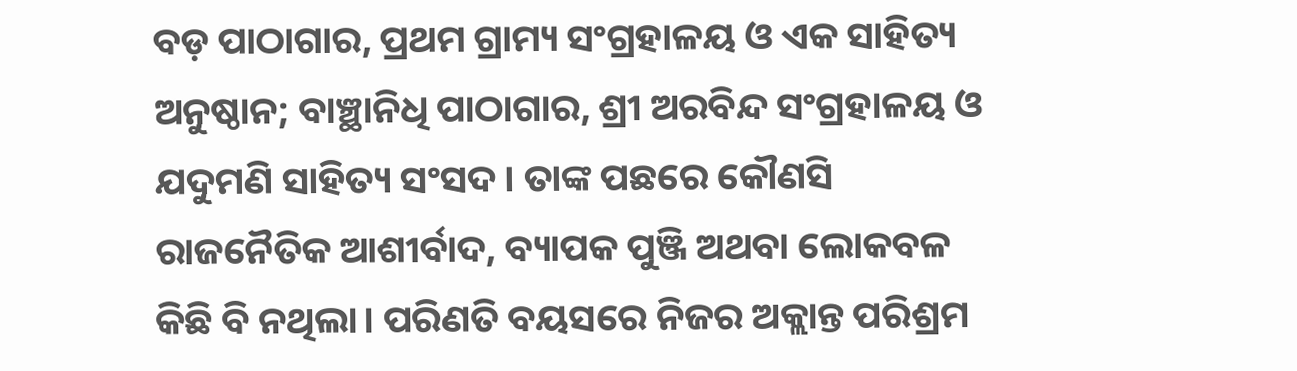ବଡ଼ ପାଠାଗାର, ପ୍ରଥମ ଗ୍ରାମ୍ୟ ସଂଗ୍ରହାଳୟ ଓ ଏକ ସାହିତ୍ୟ ଅନୁଷ୍ଠାନ; ବାଞ୍ଛାନିଧି ପାଠାଗାର, ଶ୍ରୀ ଅରବିନ୍ଦ ସଂଗ୍ରହାଳୟ ଓ ଯଦୁମଣି ସାହିତ୍ୟ ସଂସଦ। ତାଙ୍କ ପଛରେ କୌଣସି ରାଜନୈତିକ ଆଶୀର୍ବାଦ, ବ୍ୟାପକ ପୁଞ୍ଜି ଅଥବା ଲୋକବଳ କିଛି ବି ନଥିଲା। ପରିଣତି ବୟସରେ ନିଜର ଅକ୍ଲାନ୍ତ ପରିଶ୍ରମ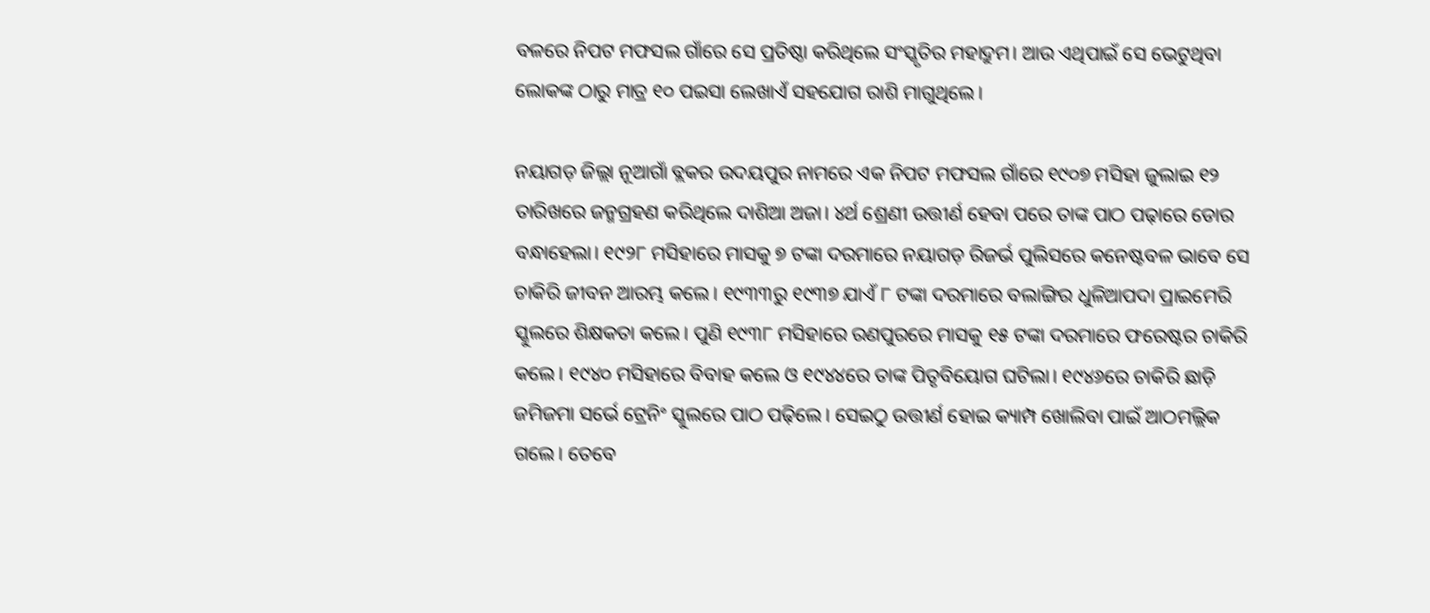ବଳରେ ନିପଟ ମଫସଲ ଗାଁରେ ସେ ପ୍ରତିଷ୍ଠା କରିଥିଲେ ସଂସ୍କୃତିର ମହାଦ୍ରୁମ। ଆଉ ଏଥିପାଇଁ ସେ ଭେଟୁଥିବା ଲୋକଙ୍କ ଠାରୁ ମାତ୍ର ୧୦ ପଇସା ଲେଖାଏଁ ସହଯୋଗ ରାଶି ମାଗୁଥିଲେ।

ନୟାଗଡ଼ ଜିଲ୍ଲା ନୂଆଗାଁ ବ୍ଲକର ଉଦୟପୁର ନାମରେ ଏକ ନିପଟ ମଫସଲ ଗାଁରେ ୧୯୦୭ ମସିହା ଜୁଲାଇ ୧୨ ତାରିଖରେ ଜନ୍ମଗ୍ରହଣ କରିଥିଲେ ଦାଶିଆ ଅଜା। ୪ର୍ଥ ଶ୍ରେଣୀ ଉତ୍ତୀର୍ଣ ହେବା ପରେ ତାଙ୍କ ପାଠ ପଢ଼ାରେ ଡୋର ବନ୍ଧାହେଲା। ୧୯୨୮ ମସିହାରେ ମାସକୁ ୭ ଟଙ୍କା ଦରମାରେ ନୟାଗଡ଼ ରିଜର୍ଭ ପୁଲିସରେ କନେଷ୍ଟବଳ ଭାବେ ସେ ଚାକିରି ଜୀବନ ଆରମ୍ଭ କଲେ। ୧୯୩୩ରୁ ୧୯୩୭ ଯାଏଁ ୮ ଟଙ୍କା ଦରମାରେ ବଲାଙ୍ଗିର ଧୁଳିଆପଦା ପ୍ରାଇମେରି ସ୍କୁଲରେ ଶିକ୍ଷକତା କଲେ। ପୁଣି ୧୯୩୮ ମସିହାରେ ରଣପୁରରେ ମାସକୁ ୧୫ ଟଙ୍କା ଦରମାରେ ଫରେଷ୍ଟର ଚାକିରି କଲେ। ୧୯୪୦ ମସିହାରେ ବିବାହ କଲେ ଓ ୧୯୪୪ରେ ତାଙ୍କ ପିତୃବିୟୋଗ ଘଟିଲା। ୧୯୪୬ରେ ଚାକିରି ଛାଡ଼ି ଜମିଜମା ସର୍ଭେ ଟ୍ରେନିଂ ସ୍କୁଲରେ ପାଠ ପଢ଼ିଲେ। ସେଇଠୁ ଉତ୍ତୀର୍ଣ ହୋଇ କ୍ୟାମ୍ପ ଖୋଲିବା ପାଇଁ ଆଠମଲ୍ଲିକ ଗଲେ। ତେବେ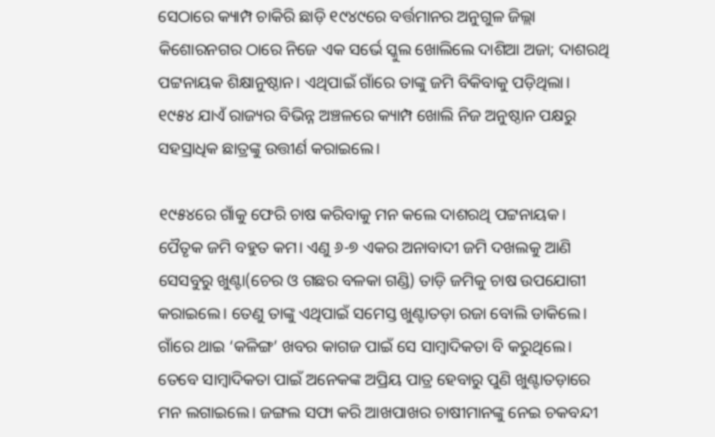ସେଠାରେ କ୍ୟାମ୍ପ ଚାକିରି ଛାଡ଼ି ୧୯୪୯ରେ ବର୍ତ୍ତମାନର ଅନୁଗୁଳ ଜିଲ୍ଲା କିଶୋରନଗର ଠାରେ ନିଜେ ଏକ ସର୍ଭେ ସ୍କୁଲ ଖୋଲିଲେ ଦାଶିଆ ଅଜା; ଦାଶରଥି ପଟ୍ଟନାୟକ ଶିକ୍ଷାନୁଷ୍ଠାନ। ଏଥିପାଇଁ ଗାଁରେ ତାଙ୍କୁ ଜମି ବିକିବାକୁ ପଡ଼ିଥିଲା। ୧୯୫୪ ଯାଏଁ ରାଜ୍ୟର ବିଭିନ୍ନ ଅଞ୍ଚଳରେ କ୍ୟାମ୍ପ ଖୋଲି ନିଜ ଅନୁଷ୍ଠାନ ପକ୍ଷରୁ ସହସ୍ରାଧିକ ଛାତ୍ରଙ୍କୁ ଉତ୍ତୀର୍ଣ କରାଇଲେ।

୧୯୫୪ରେ ଗାଁକୁ ଫେରି ଚାଷ କରିବାକୁ ମନ କଲେ ଦାଶରଥି ପଟ୍ଟନାୟକ। ପୈତୃକ ଜମି ବହୁତ କମ। ଏଣୁ ୬-୭ ଏକର ଅନାବାଦୀ ଜମି ଦଖଲକୁ ଆଣି ସେସବୁରୁ ଖୁଣ୍ଟା(ଚେର ଓ ଗଛର ବଳକା ଗଣ୍ଡି) ତାଡ଼ି ଜମିକୁ ଚାଷ ଉପଯୋଗୀ କରାଇଲେ। ତେଣୁ ତାଙ୍କୁ ଏଥିପାଇଁ ସମେସ୍ତ ଖୁଣ୍ଟାତଡ଼ା ରଜା ବୋଲି ଡାକିଲେ। ଗାଁରେ ଥାଇ ‘କଳିଙ୍ଗ’ ଖବର କାଗଜ ପାଇଁ ସେ ସାମ୍ବାଦିକତା ବି କରୁଥିଲେ। ତେବେ ସାମ୍ବାଦିକତା ପାଇଁ ଅନେକଙ୍କ ଅପ୍ରିୟ ପାତ୍ର ହେବାରୁ ପୁଣି ଖୁଣ୍ଟାତଡ଼ାରେ ମନ ଲଗାଇଲେ। ଜଙ୍ଗଲ ସଫା କରି ଆଖପାଖର ଚାଷୀମାନଙ୍କୁ ନେଇ ଚକବନ୍ଦୀ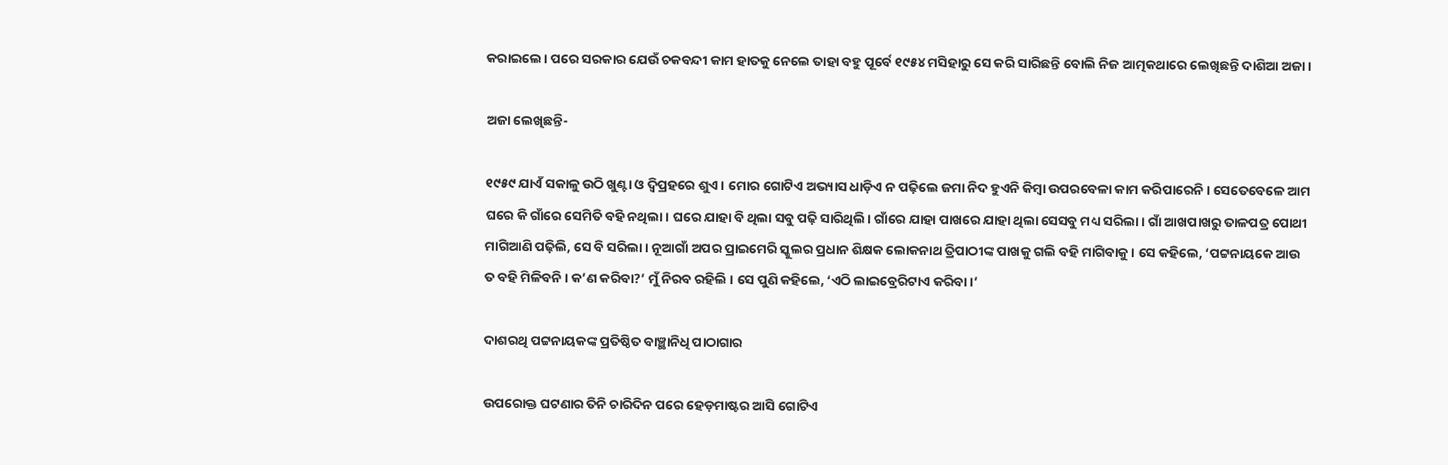କରାଇଲେ। ପରେ ସରକାର ଯେଉଁ ଚକବନ୍ଦୀ କାମ ହାତକୁ ନେଲେ ତାହା ବହୁ ପୂର୍ବେ ୧୯୫୪ ମସିହାରୁ ସେ କରି ସାରିଛନ୍ତି ବୋଲି ନିଜ ଆତ୍ମକଥାରେ ଲେଖିଛନ୍ତି ଦାଶିଆ ଅଜା।

ଅଜା ଲେଖିଛନ୍ତି-

୧୯୫୯ ଯାଏଁ ସକାଳୁ ଉଠି ଖୁଣ୍ଟା ଓ ଦ୍ୱିପ୍ରହରେ ଶୁଏ। ମୋର ଗୋଟିଏ ଅଭ୍ୟାସ ଧାଡ଼ିଏ ନ ପଢ଼ିଲେ ଜମା ନିଦ ହୁଏନି କିମ୍ବା ଉପରବେଳା କାମ କରିପାରେନି। ସେତେବେଳେ ଆମ ଘରେ କି ଗାଁରେ ସେମିତି ବହି ନଥିଲା। ଘରେ ଯାହା ବି ଥିଲା ସବୁ ପଢ଼ି ସାରିଥିଲି। ଗାଁରେ ଯାହା ପାଖରେ ଯାହା ଥିଲା ସେସବୁ ମଧ୍ୟ ସରିଲା। ଗାଁ ଆଖପାଖରୁ ତାଳପତ୍ର ପୋଥୀ ମାଗିଆଣି ପଢ଼ିଲି, ସେ ବି ସରିଲା। ନୂଆଗାଁ ଅପର ପ୍ରାଇମେରି ସ୍କୁଲର ପ୍ରଧାନ ଶିକ୍ଷକ ଲୋକନାଥ ତ୍ରିପାଠୀଙ୍କ ପାଖକୁ ଗଲି ବହି ମାଗିବାକୁ। ସେ କହିଲେ, ‘ପଟ୍ଟନାୟକେ ଆଉ ତ ବହି ମିଳିବନି। କ’ଣ କରିବା?’ ମୁଁ ନିରବ ରହିଲି । ସେ ପୁଣି କହିଲେ, ‘ଏଠି ଲାଇବ୍ରେରିଟାଏ କରିବା ।’

ଦାଶରଥି ପଟ୍ଟନାୟକଙ୍କ ପ୍ରତିଷ୍ଠିତ ବାଞ୍ଛାନିଧି ପାଠାଗାର

ଉପରୋକ୍ତ ଘଟଣାର ତିନି ଚାରିଦିନ ପରେ ହେଡ଼ମାଷ୍ଟର ଆସି ଗୋଟିଏ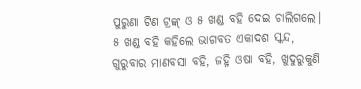ପୁରୁଣା ଟିଣ ଟ୍ରଙ୍କ୍‍ ଓ ୫ ଖଣ୍ଡ ବହି ଦେଇ ଚାଲିଗଲେ। ୫ ଖଣ୍ଡ ବହି କହିଲେ ଭାଗବତ ଏକାଦଶ ସ୍କନ୍ଦ, ଗୁରୁବାର ମାଣବସା ବହି, ଜହ୍ନି ଓଷା ବହି, ଖୁଦୁରୁକୁଣି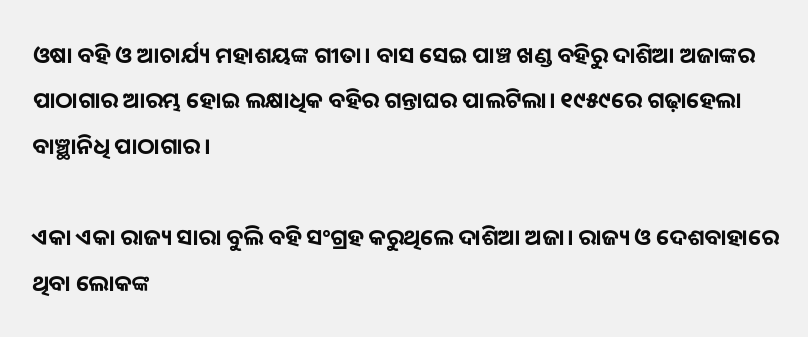ଓଷା ବହି ଓ ଆଚାର୍ଯ୍ୟ ମହାଶୟଙ୍କ ଗୀତା। ବାସ ସେଇ ପାଞ୍ଚ ଖଣ୍ଡ ବହିରୁ ଦାଶିଆ ଅଜାଙ୍କର ପାଠାଗାର ଆରମ୍ଭ ହୋଇ ଲକ୍ଷାଧିକ ବହିର ଗନ୍ତାଘର ପାଲଟିଲା। ୧୯୫୯ରେ ଗଢ଼ାହେଲା ବାଞ୍ଛାନିଧି ପାଠାଗାର।

ଏକା ଏକା ରାଜ୍ୟ ସାରା ବୁଲି ବହି ସଂଗ୍ରହ କରୁଥିଲେ ଦାଶିଆ ଅଜା। ରାଜ୍ୟ ଓ ଦେଶବାହାରେ ଥିବା ଲୋକଙ୍କ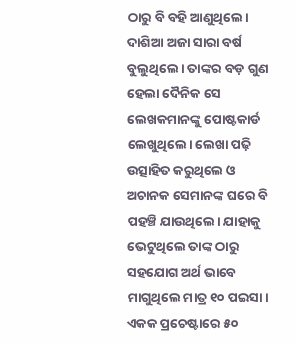ଠାରୁ ବି ବହି ଆଣୁଥିଲେ। ଦାଶିଆ ଅଜା ସାରା ବର୍ଷ ବୁଲୁଥିଲେ। ତାଙ୍କର ବଡ଼ ଗୁଣ ହେଲା ଦୈନିକ ସେ ଲେଖକମାନଙ୍କୁ ପୋଷ୍ଟକାର୍ଡ ଲେଖୁଥିଲେ। ଲେଖା ପଢ଼ି ଉତ୍ସାହିତ କରୁଥିଲେ ଓ ଅଚାନକ ସେମାନଙ୍କ ଘରେ ବି ପହଞ୍ଚି ଯାଉଥିଲେ। ଯାହାକୁ ଭେଟୁଥିଲେ ତାଙ୍କ ଠାରୁ ସହଯୋଗ ଅର୍ଥ ଭାବେ ମାଗୁଥିଲେ ମାତ୍ର ୧୦ ପଇସା। ଏକକ ପ୍ରଚେଷ୍ଟାରେ ୫୦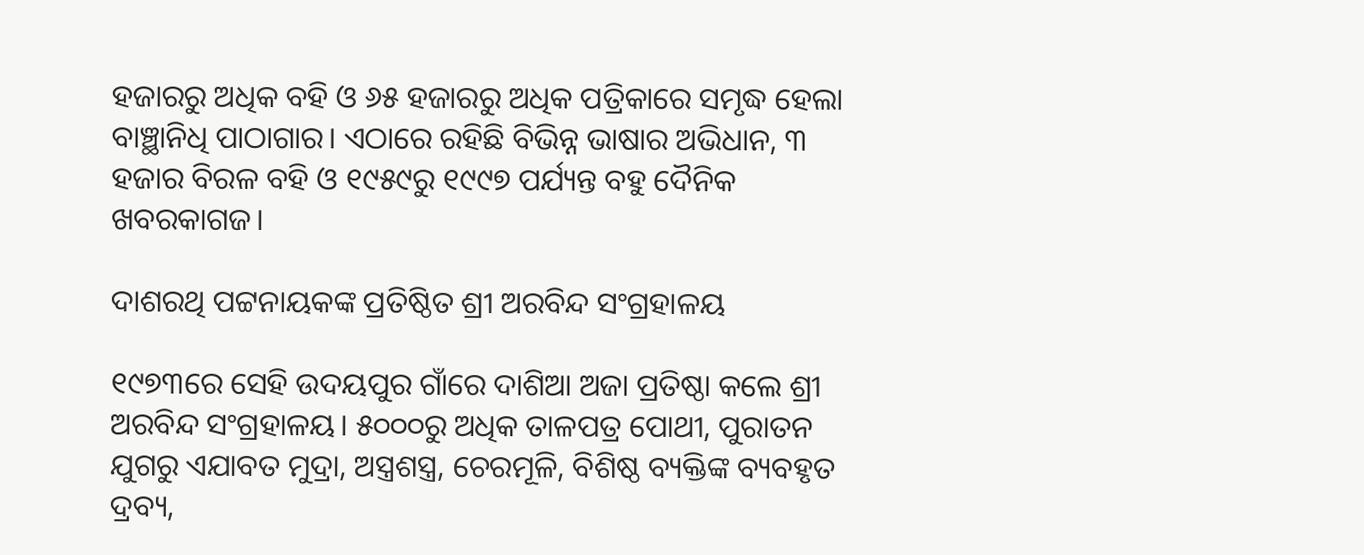ହଜାରରୁ ଅଧିକ ବହି ଓ ୬୫ ହଜାରରୁ ଅଧିକ ପତ୍ରିକାରେ ସମୃଦ୍ଧ ହେଲା ବାଞ୍ଛାନିଧି ପାଠାଗାର। ଏଠାରେ ରହିଛି ବିଭିନ୍ନ ଭାଷାର ଅଭିଧାନ, ୩ ହଜାର ବିରଳ ବହି ଓ ୧୯୫୯ରୁ ୧୯୯୭ ପର୍ଯ୍ୟନ୍ତ ବହୁ ଦୈନିକ ଖବରକାଗଜ।

ଦାଶରଥି ପଟ୍ଟନାୟକଙ୍କ ପ୍ରତିଷ୍ଠିତ ଶ୍ରୀ ଅରବିନ୍ଦ ସଂଗ୍ରହାଳୟ

୧୯୭୩ରେ ସେହି ଉଦୟପୁର ଗାଁରେ ଦାଶିଆ ଅଜା ପ୍ରତିଷ୍ଠା କଲେ ଶ୍ରୀ ଅରବିନ୍ଦ ସଂଗ୍ରହାଳୟ। ୫୦୦୦ରୁ ଅଧିକ ତାଳପତ୍ର ପୋଥୀ, ପୁରାତନ ଯୁଗରୁ ଏଯାବତ ମୁଦ୍ରା, ଅସ୍ତ୍ରଶସ୍ତ୍ର, ଚେରମୂଳି, ବିଶିଷ୍ଠ ବ୍ୟକ୍ତିଙ୍କ ବ୍ୟବହୃତ ଦ୍ରବ୍ୟ,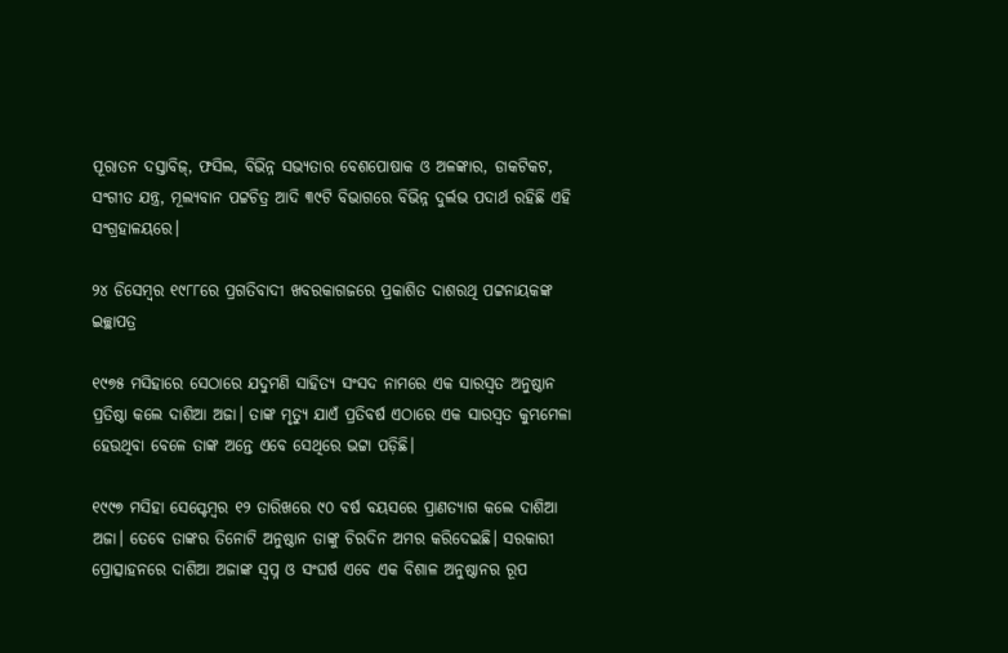ପୂରାତନ ଦସ୍ତାବିଜ୍‍, ଫସିଲ, ବିଭିନ୍ନ ସଭ୍ୟତାର ବେଶପୋଷାକ ଓ ଅଳଙ୍କାର, ଡାକଟିକଟ, ସଂଗୀତ ଯନ୍ତ୍ର, ମୂଲ୍ୟବାନ ପଟ୍ଟଚିତ୍ର ଆଦି ୩୯ଟି ବିଭାଗରେ ବିଭିନ୍ନ ଦୁର୍ଲଭ ପଦାର୍ଥ ରହିଛି ଏହି ସଂଗ୍ରହାଳୟରେ।

୨୪ ଡିସେମ୍ବର ୧୯୮୮ରେ ପ୍ରଗତିବାଦୀ ଖବରକାଗଜରେ ପ୍ରକାଶିତ ଦାଶରଥି ପଟ୍ଟନାୟକଙ୍କ ଇଚ୍ଛାପତ୍ର

୧୯୭୫ ମସିହାରେ ସେଠାରେ ଯଦୁମଣି ସାହିତ୍ୟ ସଂସଦ ନାମରେ ଏକ ସାରସ୍ଵତ ଅନୁଷ୍ଠାନ ପ୍ରତିଷ୍ଠା କଲେ ଦାଶିଆ ଅଜା। ତାଙ୍କ ମୃତ୍ୟୁ ଯାଏଁ ପ୍ରତିବର୍ଷ ଏଠାରେ ଏକ ସାରସ୍ଵତ କୁମ୍ଭମେଳା ହେଉଥିବା ବେଳେ ତାଙ୍କ ଅନ୍ତେ ଏବେ ସେଥିରେ ଭଟ୍ଟା ପଡ଼ିଛି।

୧୯୯୭ ମସିହା ସେପ୍ଟେମ୍ବର ୧୨ ତାରିଖରେ ୯୦ ବର୍ଷ ବୟସରେ ପ୍ରାଣତ୍ୟାଗ କଲେ ଦାଶିଆ ଅଜା। ତେବେ ତାଙ୍କର ତିନୋଟି ଅନୁଷ୍ଠାନ ତାଙ୍କୁ ଚିରଦିନ ଅମର କରିଦେଇଛି। ସରକାରୀ ପ୍ରୋତ୍ସାହନରେ ଦାଶିଆ ଅଜାଙ୍କ ସ୍ଵପ୍ନ ଓ ସଂଘର୍ଷ ଏବେ ଏକ ବିଶାଳ ଅନୁଷ୍ଠାନର ରୂପ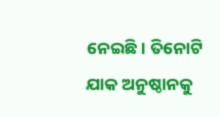ନେଇଛି। ତିନୋଟି ଯାକ ଅନୁଷ୍ଠାନକୁ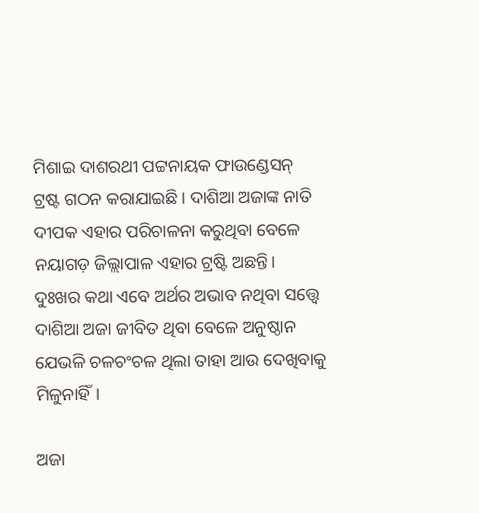ମିଶାଇ ଦାଶରଥୀ ପଟ୍ଟନାୟକ ଫାଉଣ୍ଡେସନ୍‍ ଟ୍ରଷ୍ଟ ଗଠନ କରାଯାଇଛି। ଦାଶିଆ ଅଜାଙ୍କ ନାତି ଦୀପକ ଏହାର ପରିଚାଳନା କରୁଥିବା ବେଳେ ନୟାଗଡ଼ ଜିଲ୍ଲାପାଳ ଏହାର ଟ୍ରଷ୍ଟି ଅଛନ୍ତି। ଦୁଃଖର କଥା ଏବେ ଅର୍ଥର ଅଭାବ ନଥିବା ସତ୍ତ୍ୱେ ଦାଶିଆ ଅଜା ଜୀବିତ ଥିବା ବେଳେ ଅନୁଷ୍ଠାନ ଯେଭଳି ଚଳଚଂଚଳ ଥିଲା ତାହା ଆଉ ଦେଖିବାକୁ ମିଳୁନାହିଁ।

ଅଜା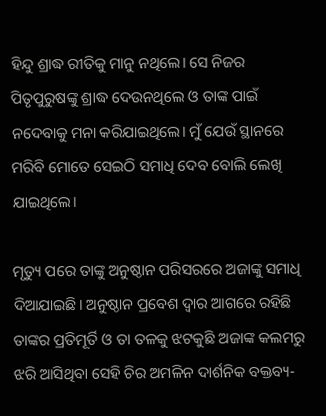ହିନ୍ଦୁ ଶ୍ରାଦ୍ଧ ରୀତିକୁ ମାନୁ ନଥିଲେ। ସେ ନିଜର ପିତୃପୁରୁଷଙ୍କୁ ଶ୍ରାଦ୍ଧ ଦେଉନଥିଲେ ଓ ତାଙ୍କ ପାଇଁ ନଦେବାକୁ ମନା କରିଯାଇଥିଲେ। ମୁଁ ଯେଉଁ ସ୍ଥାନରେ ମରିବି ମୋତେ ସେଇଠି ସମାଧି ଦେବ ବୋଲି ଲେଖି ଯାଇଥିଲେ।

ମୃତ୍ୟୁ ପରେ ତାଙ୍କୁ ଅନୁଷ୍ଠାନ ପରିସରରେ ଅଜାଙ୍କୁ ସମାଧି ଦିଆଯାଇଛି। ଅନୁଷ୍ଠାନ ପ୍ରବେଶ ଦ୍ୱାର ଆଗରେ ରହିଛି ତାଙ୍କର ପ୍ରତିମୂର୍ତି ଓ ତା ତଳକୁ ଝଟକୁଛି ଅଜାଙ୍କ କଲମରୁ ଝରି ଆସିଥିବା ସେହି ଚିର ଅମଳିନ ଦାର୍ଶନିକ ବକ୍ତବ୍ୟ-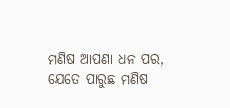ମଣିଷ ଆପଣା ଧନ ପର,
ଯେତେ ପାରୁଛ ମଣିଷ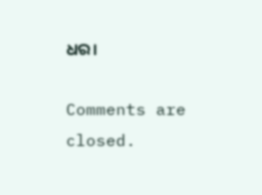ଧର।

Comments are closed.